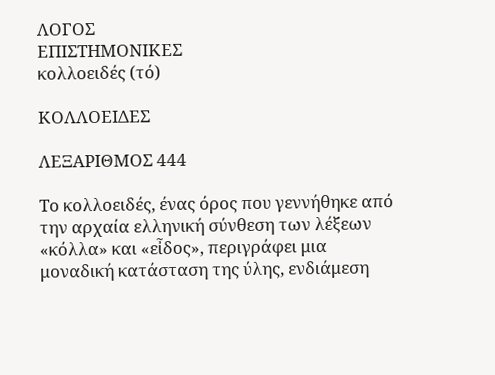ΛΟΓΟΣ
ΕΠΙΣΤΗΜΟΝΙΚΕΣ
κολλοειδές (τό)

ΚΟΛΛΟΕΙΔΕΣ

ΛΕΞΑΡΙΘΜΟΣ 444

Το κολλοειδές, ένας όρος που γεννήθηκε από την αρχαία ελληνική σύνθεση των λέξεων «κόλλα» και «εἶδος», περιγράφει μια μοναδική κατάσταση της ύλης, ενδιάμεση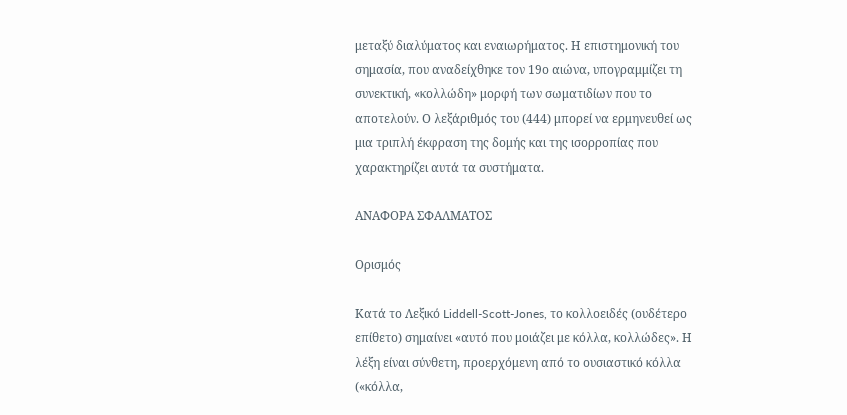μεταξύ διαλύματος και εναιωρήματος. Η επιστημονική του σημασία, που αναδείχθηκε τον 19ο αιώνα, υπογραμμίζει τη συνεκτική, «κολλώδη» μορφή των σωματιδίων που το αποτελούν. Ο λεξάριθμός του (444) μπορεί να ερμηνευθεί ως μια τριπλή έκφραση της δομής και της ισορροπίας που χαρακτηρίζει αυτά τα συστήματα.

ΑΝΑΦΟΡΑ ΣΦΑΛΜΑΤΟΣ

Ορισμός

Κατά το Λεξικό Liddell-Scott-Jones, το κολλοειδές (ουδέτερο επίθετο) σημαίνει «αυτό που μοιάζει με κόλλα, κολλώδες». Η λέξη είναι σύνθετη, προερχόμενη από το ουσιαστικό κόλλα («κόλλα,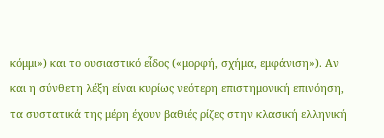κόμμι») και το ουσιαστικό εἶδος («μορφή, σχήμα, εμφάνιση»). Αν και η σύνθετη λέξη είναι κυρίως νεότερη επιστημονική επινόηση, τα συστατικά της μέρη έχουν βαθιές ρίζες στην κλασική ελληνική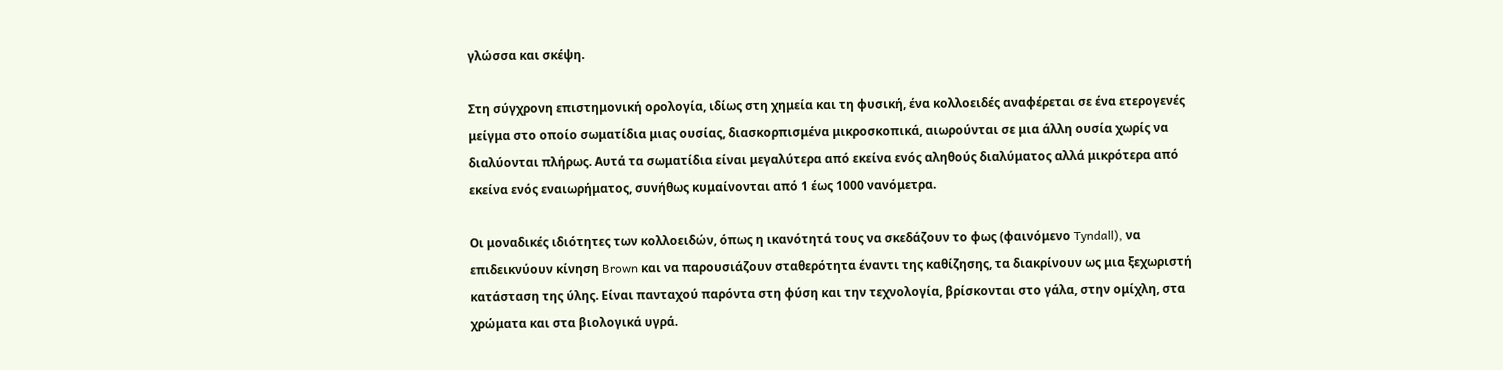γλώσσα και σκέψη.

Στη σύγχρονη επιστημονική ορολογία, ιδίως στη χημεία και τη φυσική, ένα κολλοειδές αναφέρεται σε ένα ετερογενές μείγμα στο οποίο σωματίδια μιας ουσίας, διασκορπισμένα μικροσκοπικά, αιωρούνται σε μια άλλη ουσία χωρίς να διαλύονται πλήρως. Αυτά τα σωματίδια είναι μεγαλύτερα από εκείνα ενός αληθούς διαλύματος αλλά μικρότερα από εκείνα ενός εναιωρήματος, συνήθως κυμαίνονται από 1 έως 1000 νανόμετρα.

Οι μοναδικές ιδιότητες των κολλοειδών, όπως η ικανότητά τους να σκεδάζουν το φως (φαινόμενο Tyndall), να επιδεικνύουν κίνηση Brown και να παρουσιάζουν σταθερότητα έναντι της καθίζησης, τα διακρίνουν ως μια ξεχωριστή κατάσταση της ύλης. Είναι πανταχού παρόντα στη φύση και την τεχνολογία, βρίσκονται στο γάλα, στην ομίχλη, στα χρώματα και στα βιολογικά υγρά.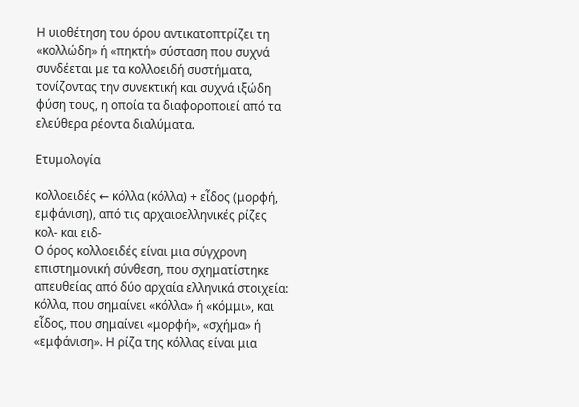Η υιοθέτηση του όρου αντικατοπτρίζει τη «κολλώδη» ή «πηκτή» σύσταση που συχνά συνδέεται με τα κολλοειδή συστήματα, τονίζοντας την συνεκτική και συχνά ιξώδη φύση τους, η οποία τα διαφοροποιεί από τα ελεύθερα ρέοντα διαλύματα.

Ετυμολογία

κολλοειδές ← κόλλα (κόλλα) + εἶδος (μορφή, εμφάνιση), από τις αρχαιοελληνικές ρίζες κολ- και ειδ-
Ο όρος κολλοειδές είναι μια σύγχρονη επιστημονική σύνθεση, που σχηματίστηκε απευθείας από δύο αρχαία ελληνικά στοιχεία: κόλλα, που σημαίνει «κόλλα» ή «κόμμι», και εἶδος, που σημαίνει «μορφή», «σχήμα» ή «εμφάνιση». Η ρίζα της κόλλας είναι μια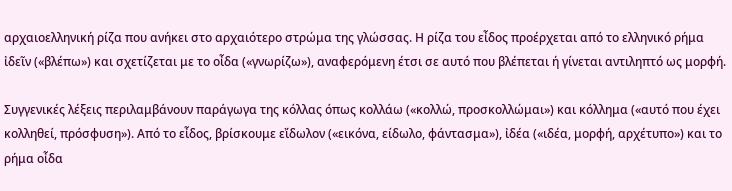αρχαιοελληνική ρίζα που ανήκει στο αρχαιότερο στρώμα της γλώσσας. Η ρίζα του εἶδος προέρχεται από το ελληνικό ρήμα ἰδεῖν («βλέπω») και σχετίζεται με το οἶδα («γνωρίζω»), αναφερόμενη έτσι σε αυτό που βλέπεται ή γίνεται αντιληπτό ως μορφή.

Συγγενικές λέξεις περιλαμβάνουν παράγωγα της κόλλας όπως κολλάω («κολλώ, προσκολλώμαι») και κόλλημα («αυτό που έχει κολληθεί, πρόσφυση»). Από το εἶδος, βρίσκουμε εἴδωλον («εικόνα, είδωλο, φάντασμα»), ἰδέα («ιδέα, μορφή, αρχέτυπο») και το ρήμα οἶδα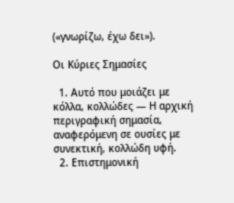(«γνωρίζω, έχω δει»).

Οι Κύριες Σημασίες

  1. Αυτό που μοιάζει με κόλλα, κολλώδες — Η αρχική περιγραφική σημασία, αναφερόμενη σε ουσίες με συνεκτική, κολλώδη υφή.
  2. Επιστημονική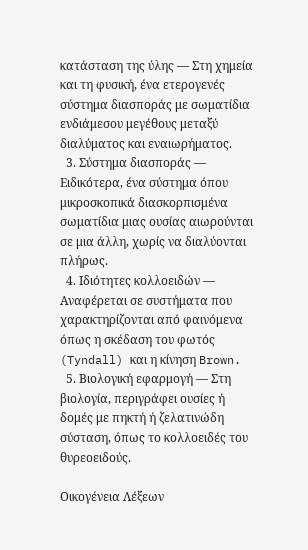κατάσταση της ύλης — Στη χημεία και τη φυσική, ένα ετερογενές σύστημα διασποράς με σωματίδια ενδιάμεσου μεγέθους μεταξύ διαλύματος και εναιωρήματος.
  3. Σύστημα διασποράς — Ειδικότερα, ένα σύστημα όπου μικροσκοπικά διασκορπισμένα σωματίδια μιας ουσίας αιωρούνται σε μια άλλη, χωρίς να διαλύονται πλήρως.
  4. Ιδιότητες κολλοειδών — Αναφέρεται σε συστήματα που χαρακτηρίζονται από φαινόμενα όπως η σκέδαση του φωτός (Tyndall) και η κίνηση Brown.
  5. Βιολογική εφαρμογή — Στη βιολογία, περιγράφει ουσίες ή δομές με πηκτή ή ζελατινώδη σύσταση, όπως το κολλοειδές του θυρεοειδούς.

Οικογένεια Λέξεων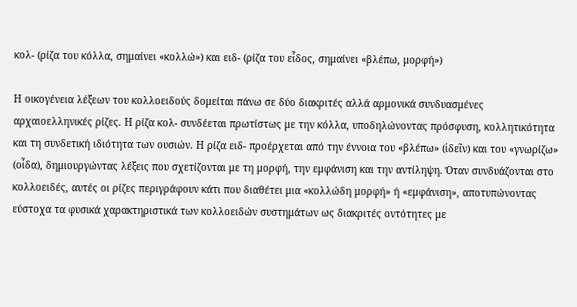κολ- (ρίζα του κόλλα, σημαίνει «κολλώ») και ειδ- (ρίζα του εἶδος, σημαίνει «βλέπω, μορφή»)

Η οικογένεια λέξεων του κολλοειδούς δομείται πάνω σε δύο διακριτές αλλά αρμονικά συνδυασμένες αρχαιοελληνικές ρίζες. Η ρίζα κολ- συνδέεται πρωτίστως με την κόλλα, υποδηλώνοντας πρόσφυση, κολλητικότητα και τη συνδετική ιδιότητα των ουσιών. Η ρίζα ειδ- προέρχεται από την έννοια του «βλέπω» (ἰδεῖν) και του «γνωρίζω» (οἶδα), δημιουργώντας λέξεις που σχετίζονται με τη μορφή, την εμφάνιση και την αντίληψη. Όταν συνδυάζονται στο κολλοειδές, αυτές οι ρίζες περιγράφουν κάτι που διαθέτει μια «κολλώδη μορφή» ή «εμφάνιση», αποτυπώνοντας εύστοχα τα φυσικά χαρακτηριστικά των κολλοειδών συστημάτων ως διακριτές οντότητες με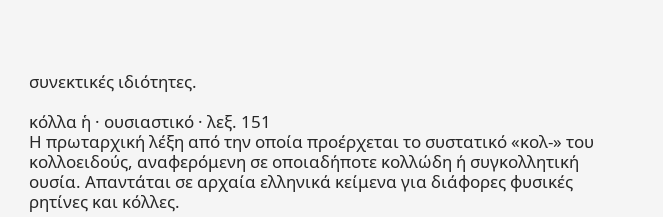συνεκτικές ιδιότητες.

κόλλα ἡ · ουσιαστικό · λεξ. 151
Η πρωταρχική λέξη από την οποία προέρχεται το συστατικό «κολ-» του κολλοειδούς, αναφερόμενη σε οποιαδήποτε κολλώδη ή συγκολλητική ουσία. Απαντάται σε αρχαία ελληνικά κείμενα για διάφορες φυσικές ρητίνες και κόλλες.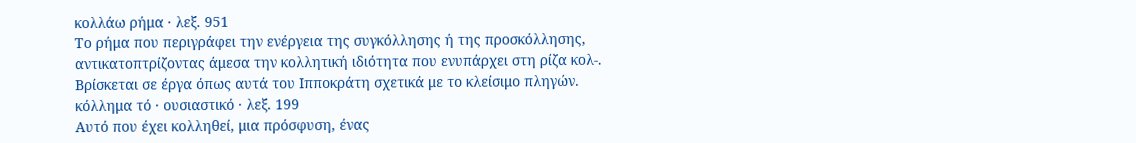κολλάω ρήμα · λεξ. 951
Το ρήμα που περιγράφει την ενέργεια της συγκόλλησης ή της προσκόλλησης, αντικατοπτρίζοντας άμεσα την κολλητική ιδιότητα που ενυπάρχει στη ρίζα κολ-. Βρίσκεται σε έργα όπως αυτά του Ιπποκράτη σχετικά με το κλείσιμο πληγών.
κόλλημα τό · ουσιαστικό · λεξ. 199
Αυτό που έχει κολληθεί, μια πρόσφυση, ένας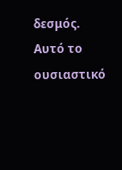δεσμός. Αυτό το ουσιαστικό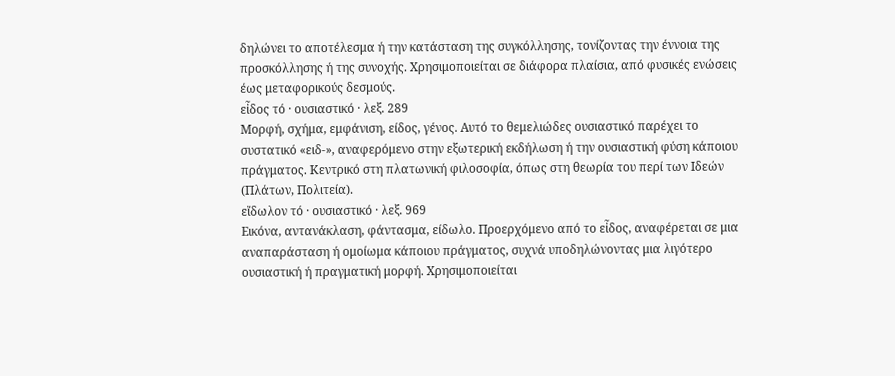δηλώνει το αποτέλεσμα ή την κατάσταση της συγκόλλησης, τονίζοντας την έννοια της προσκόλλησης ή της συνοχής. Χρησιμοποιείται σε διάφορα πλαίσια, από φυσικές ενώσεις έως μεταφορικούς δεσμούς.
εἶδος τό · ουσιαστικό · λεξ. 289
Μορφή, σχήμα, εμφάνιση, είδος, γένος. Αυτό το θεμελιώδες ουσιαστικό παρέχει το συστατικό «ειδ-», αναφερόμενο στην εξωτερική εκδήλωση ή την ουσιαστική φύση κάποιου πράγματος. Κεντρικό στη πλατωνική φιλοσοφία, όπως στη θεωρία του περί των Ιδεών (Πλάτων, Πολιτεία).
εἴδωλον τό · ουσιαστικό · λεξ. 969
Εικόνα, αντανάκλαση, φάντασμα, είδωλο. Προερχόμενο από το εἶδος, αναφέρεται σε μια αναπαράσταση ή ομοίωμα κάποιου πράγματος, συχνά υποδηλώνοντας μια λιγότερο ουσιαστική ή πραγματική μορφή. Χρησιμοποιείται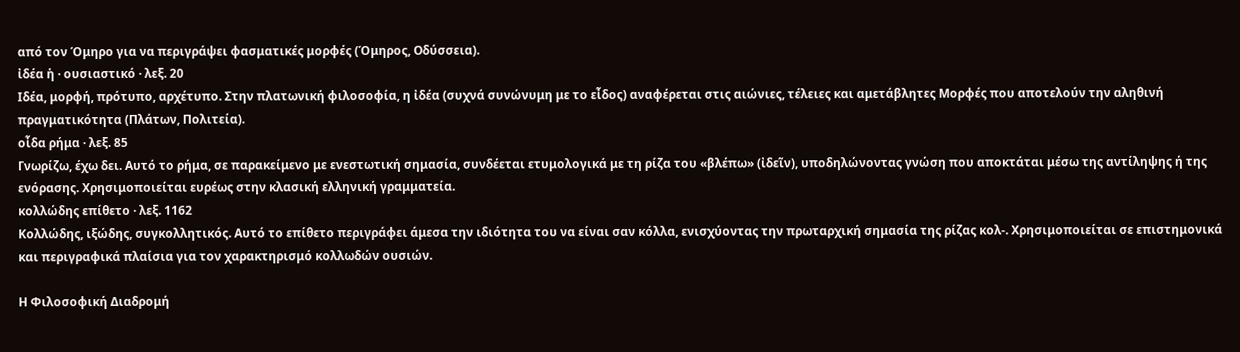από τον Όμηρο για να περιγράψει φασματικές μορφές (Όμηρος, Οδύσσεια).
ἰδέα ἡ · ουσιαστικό · λεξ. 20
Ιδέα, μορφή, πρότυπο, αρχέτυπο. Στην πλατωνική φιλοσοφία, η ἰδέα (συχνά συνώνυμη με το εἶδος) αναφέρεται στις αιώνιες, τέλειες και αμετάβλητες Μορφές που αποτελούν την αληθινή πραγματικότητα (Πλάτων, Πολιτεία).
οἶδα ρήμα · λεξ. 85
Γνωρίζω, έχω δει. Αυτό το ρήμα, σε παρακείμενο με ενεστωτική σημασία, συνδέεται ετυμολογικά με τη ρίζα του «βλέπω» (ἰδεῖν), υποδηλώνοντας γνώση που αποκτάται μέσω της αντίληψης ή της ενόρασης. Χρησιμοποιείται ευρέως στην κλασική ελληνική γραμματεία.
κολλώδης επίθετο · λεξ. 1162
Κολλώδης, ιξώδης, συγκολλητικός. Αυτό το επίθετο περιγράφει άμεσα την ιδιότητα του να είναι σαν κόλλα, ενισχύοντας την πρωταρχική σημασία της ρίζας κολ-. Χρησιμοποιείται σε επιστημονικά και περιγραφικά πλαίσια για τον χαρακτηρισμό κολλωδών ουσιών.

Η Φιλοσοφική Διαδρομή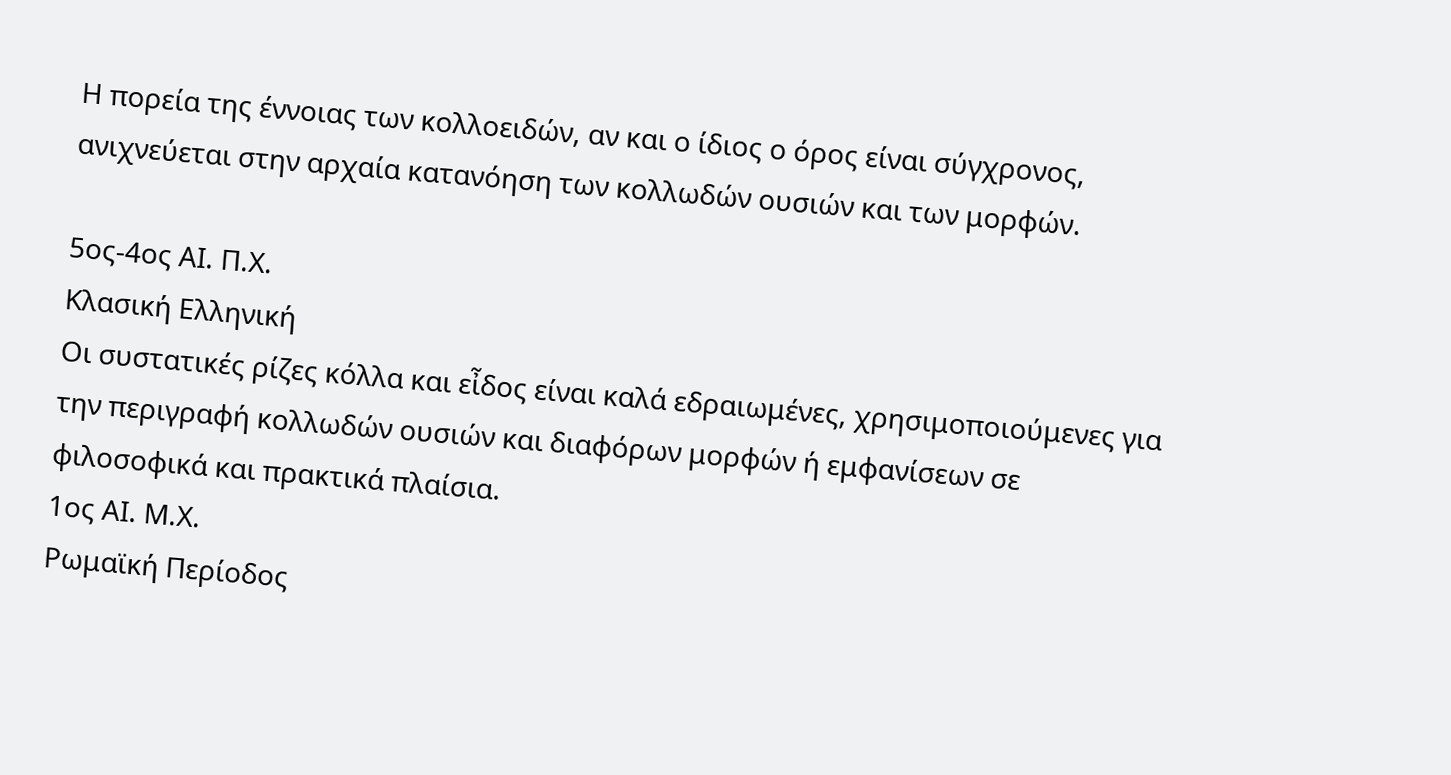Η πορεία της έννοιας των κολλοειδών, αν και ο ίδιος ο όρος είναι σύγχρονος, ανιχνεύεται στην αρχαία κατανόηση των κολλωδών ουσιών και των μορφών.

5ος-4ος ΑΙ. Π.Χ.
Κλασική Ελληνική
Οι συστατικές ρίζες κόλλα και εἶδος είναι καλά εδραιωμένες, χρησιμοποιούμενες για την περιγραφή κολλωδών ουσιών και διαφόρων μορφών ή εμφανίσεων σε φιλοσοφικά και πρακτικά πλαίσια.
1ος ΑΙ. Μ.Χ.
Ρωμαϊκή Περίοδος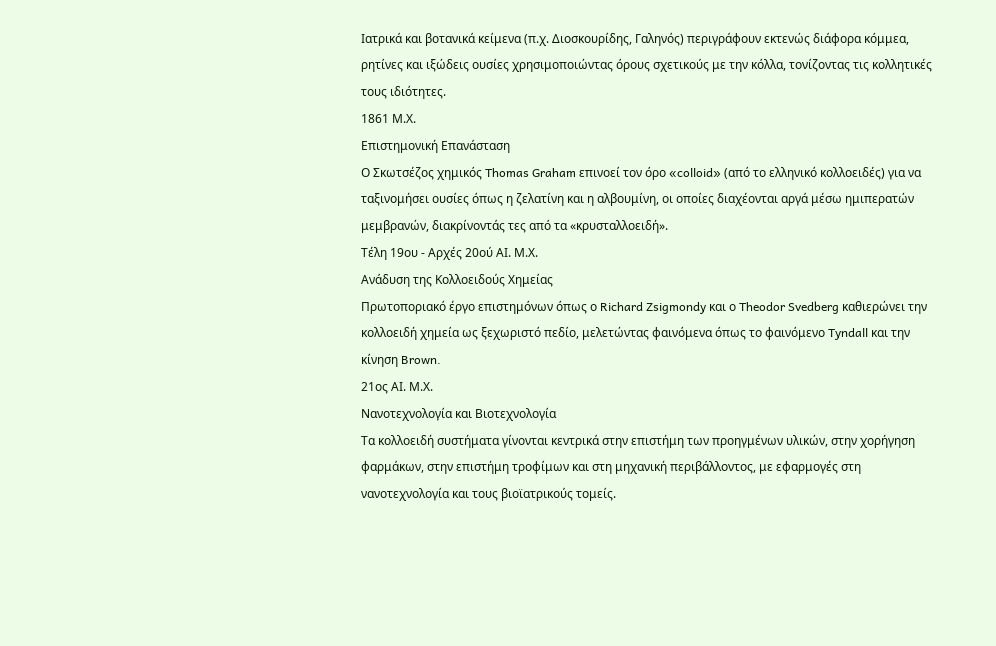Ιατρικά και βοτανικά κείμενα (π.χ. Διοσκουρίδης, Γαληνός) περιγράφουν εκτενώς διάφορα κόμμεα, ρητίνες και ιξώδεις ουσίες χρησιμοποιώντας όρους σχετικούς με την κόλλα, τονίζοντας τις κολλητικές τους ιδιότητες.
1861 Μ.Χ.
Επιστημονική Επανάσταση
Ο Σκωτσέζος χημικός Thomas Graham επινοεί τον όρο «colloid» (από το ελληνικό κολλοειδές) για να ταξινομήσει ουσίες όπως η ζελατίνη και η αλβουμίνη, οι οποίες διαχέονται αργά μέσω ημιπερατών μεμβρανών, διακρίνοντάς τες από τα «κρυσταλλοειδή».
Τέλη 19ου - Αρχές 20ού ΑΙ. Μ.Χ.
Ανάδυση της Κολλοειδούς Χημείας
Πρωτοποριακό έργο επιστημόνων όπως ο Richard Zsigmondy και ο Theodor Svedberg καθιερώνει την κολλοειδή χημεία ως ξεχωριστό πεδίο, μελετώντας φαινόμενα όπως το φαινόμενο Tyndall και την κίνηση Brown.
21ος ΑΙ. Μ.Χ.
Νανοτεχνολογία και Βιοτεχνολογία
Τα κολλοειδή συστήματα γίνονται κεντρικά στην επιστήμη των προηγμένων υλικών, στην χορήγηση φαρμάκων, στην επιστήμη τροφίμων και στη μηχανική περιβάλλοντος, με εφαρμογές στη νανοτεχνολογία και τους βιοϊατρικούς τομείς.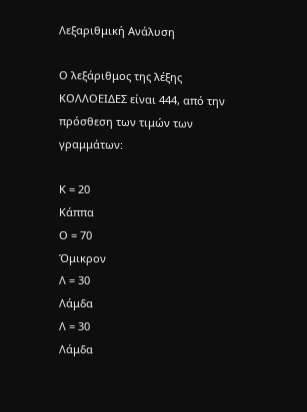Λεξαριθμική Ανάλυση

Ο λεξάριθμος της λέξης ΚΟΛΛΟΕΙΔΕΣ είναι 444, από την πρόσθεση των τιμών των γραμμάτων:

Κ = 20
Κάππα
Ο = 70
Όμικρον
Λ = 30
Λάμδα
Λ = 30
Λάμδα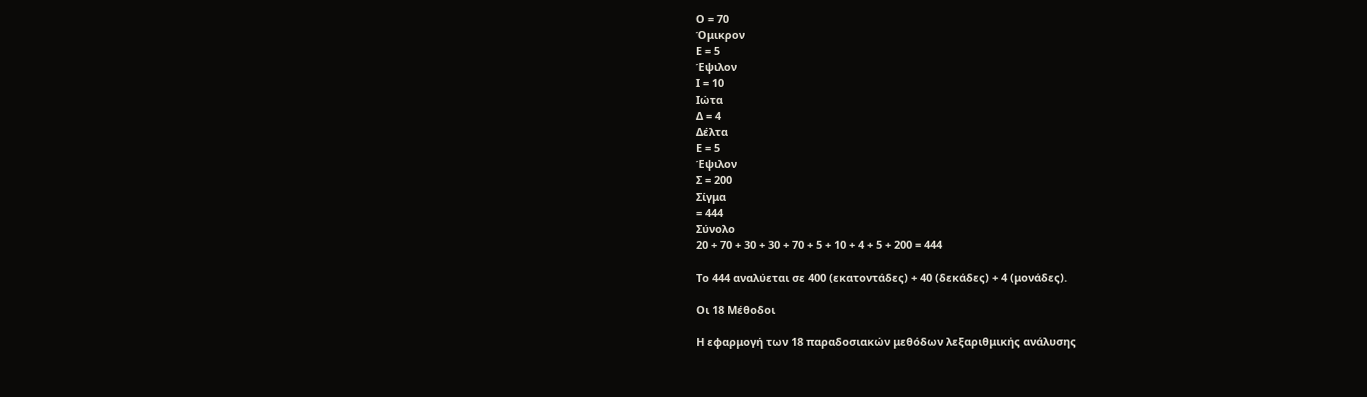Ο = 70
Όμικρον
Ε = 5
Έψιλον
Ι = 10
Ιώτα
Δ = 4
Δέλτα
Ε = 5
Έψιλον
Σ = 200
Σίγμα
= 444
Σύνολο
20 + 70 + 30 + 30 + 70 + 5 + 10 + 4 + 5 + 200 = 444

Το 444 αναλύεται σε 400 (εκατοντάδες) + 40 (δεκάδες) + 4 (μονάδες).

Οι 18 Μέθοδοι

Η εφαρμογή των 18 παραδοσιακών μεθόδων λεξαριθμικής ανάλυσης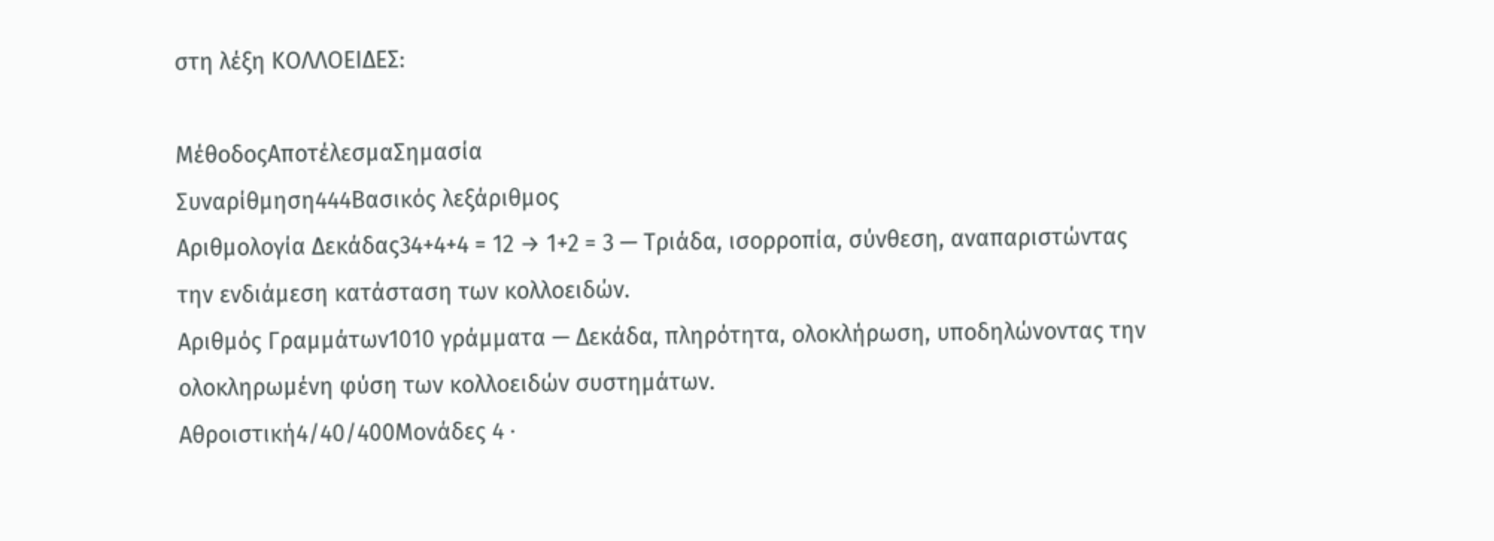στη λέξη ΚΟΛΛΟΕΙΔΕΣ:

ΜέθοδοςΑποτέλεσμαΣημασία
Συναρίθμηση444Βασικός λεξάριθμος
Αριθμολογία Δεκάδας34+4+4 = 12 → 1+2 = 3 — Τριάδα, ισορροπία, σύνθεση, αναπαριστώντας την ενδιάμεση κατάσταση των κολλοειδών.
Αριθμός Γραμμάτων1010 γράμματα — Δεκάδα, πληρότητα, ολοκλήρωση, υποδηλώνοντας την ολοκληρωμένη φύση των κολλοειδών συστημάτων.
Αθροιστική4/40/400Μονάδες 4 ·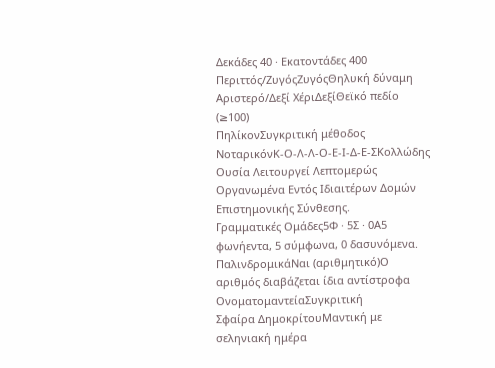Δεκάδες 40 · Εκατοντάδες 400
Περιττός/ΖυγόςΖυγόςΘηλυκή δύναμη
Αριστερό/Δεξί ΧέριΔεξίΘεϊκό πεδίο (≥100)
ΠηλίκονΣυγκριτική μέθοδος
ΝοταρικόνΚ-Ο-Λ-Λ-Ο-Ε-Ι-Δ-Ε-ΣΚολλώδης Ουσία Λειτουργεί Λεπτομερώς Οργανωμένα Εντός Ιδιαιτέρων Δομών Επιστημονικής Σύνθεσης.
Γραμματικές Ομάδες5Φ · 5Σ · 0Α5 φωνήεντα, 5 σύμφωνα, 0 δασυνόμενα.
ΠαλινδρομικάΝαι (αριθμητικό)Ο αριθμός διαβάζεται ίδια αντίστροφα
ΟνοματομαντείαΣυγκριτική
Σφαίρα ΔημοκρίτουΜαντική με σεληνιακή ημέρα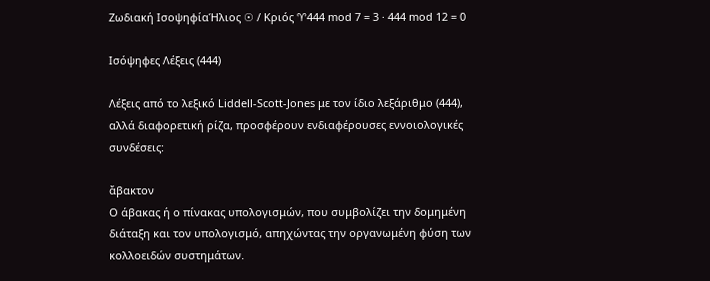Ζωδιακή ΙσοψηφίαΉλιος ☉ / Κριός ♈444 mod 7 = 3 · 444 mod 12 = 0

Ισόψηφες Λέξεις (444)

Λέξεις από το λεξικό Liddell-Scott-Jones με τον ίδιο λεξάριθμο (444), αλλά διαφορετική ρίζα, προσφέρουν ενδιαφέρουσες εννοιολογικές συνδέσεις:

ἄβακτον
Ο άβακας ή ο πίνακας υπολογισμών, που συμβολίζει την δομημένη διάταξη και τον υπολογισμό, απηχώντας την οργανωμένη φύση των κολλοειδών συστημάτων.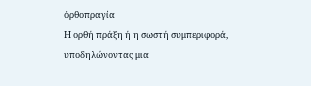ὀρθοπραγία
Η ορθή πράξη ή η σωστή συμπεριφορά, υποδηλώνοντας μια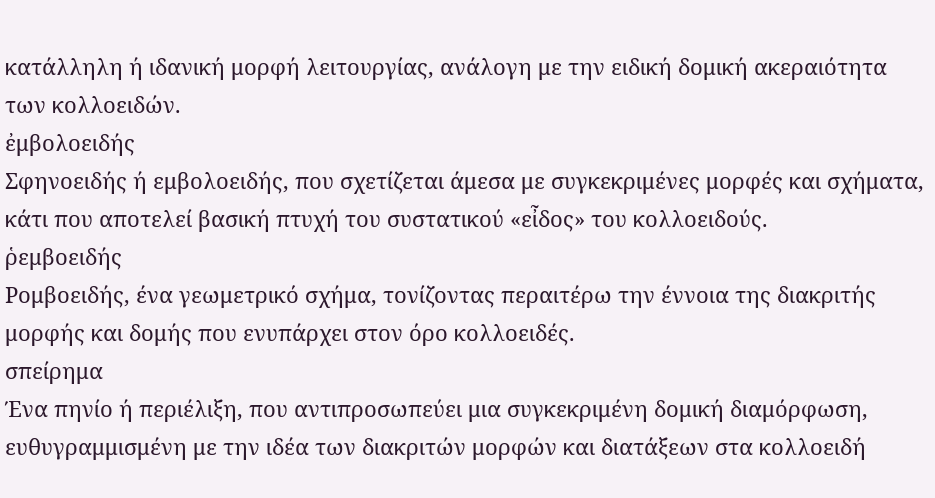κατάλληλη ή ιδανική μορφή λειτουργίας, ανάλογη με την ειδική δομική ακεραιότητα των κολλοειδών.
ἐμβολοειδής
Σφηνοειδής ή εμβολοειδής, που σχετίζεται άμεσα με συγκεκριμένες μορφές και σχήματα, κάτι που αποτελεί βασική πτυχή του συστατικού «εἶδος» του κολλοειδούς.
ῥεμβοειδής
Ρομβοειδής, ένα γεωμετρικό σχήμα, τονίζοντας περαιτέρω την έννοια της διακριτής μορφής και δομής που ενυπάρχει στον όρο κολλοειδές.
σπείρημα
Ένα πηνίο ή περιέλιξη, που αντιπροσωπεύει μια συγκεκριμένη δομική διαμόρφωση, ευθυγραμμισμένη με την ιδέα των διακριτών μορφών και διατάξεων στα κολλοειδή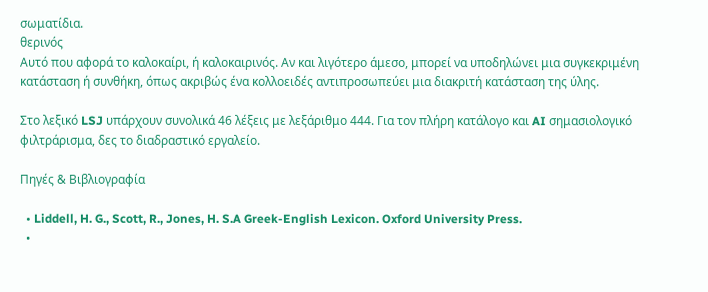σωματίδια.
θερινός
Αυτό που αφορά το καλοκαίρι, ή καλοκαιρινός. Αν και λιγότερο άμεσο, μπορεί να υποδηλώνει μια συγκεκριμένη κατάσταση ή συνθήκη, όπως ακριβώς ένα κολλοειδές αντιπροσωπεύει μια διακριτή κατάσταση της ύλης.

Στο λεξικό LSJ υπάρχουν συνολικά 46 λέξεις με λεξάριθμο 444. Για τον πλήρη κατάλογο και AI σημασιολογικό φιλτράρισμα, δες το διαδραστικό εργαλείο.

Πηγές & Βιβλιογραφία

  • Liddell, H. G., Scott, R., Jones, H. S.A Greek-English Lexicon. Oxford University Press.
  •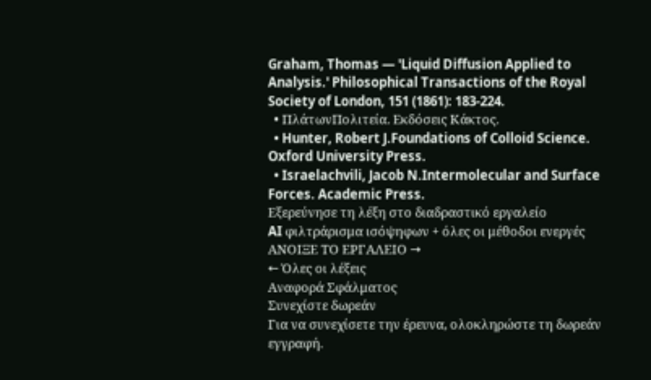Graham, Thomas — 'Liquid Diffusion Applied to Analysis.' Philosophical Transactions of the Royal Society of London, 151 (1861): 183-224.
  • ΠλάτωνΠολιτεία. Εκδόσεις Κάκτος.
  • Hunter, Robert J.Foundations of Colloid Science. Oxford University Press.
  • Israelachvili, Jacob N.Intermolecular and Surface Forces. Academic Press.
Εξερεύνησε τη λέξη στο διαδραστικό εργαλείο
AI φιλτράρισμα ισόψηφων + όλες οι μέθοδοι ενεργές
ΑΝΟΙΞΕ ΤΟ ΕΡΓΑΛΕΙΟ →
← Όλες οι λέξεις
Αναφορά Σφάλματος
Συνεχίστε δωρεάν
Για να συνεχίσετε την έρευνα, ολοκληρώστε τη δωρεάν εγγραφή.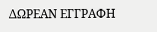ΔΩΡΕΑΝ ΕΓΓΡΑΦΗ